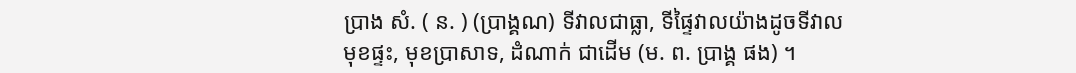ប្រាង សំ. ( ន. ) (ប្រាង្គណ) ទីវាលជាធ្លា, ទីផ្ទៃវាលយ៉ាងដូចទីវាលមុខផ្ទះ, មុខប្រាសាទ, ដំណាក់ ជាដើម (ម. ព. ប្រាង្គ ផង) ។